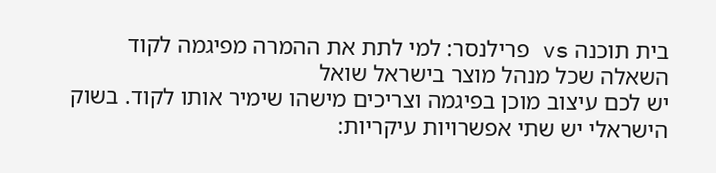בית תוכנה vs פרילנסר: למי לתת את ההמרה מפיגמה לקוד
השאלה שכל מנהל מוצר בישראל שואל
יש לכם עיצוב מוכן בפיגמה וצריכים מישהו שימיר אותו לקוד. בשוק הישראלי יש שתי אפשרויות עיקריות: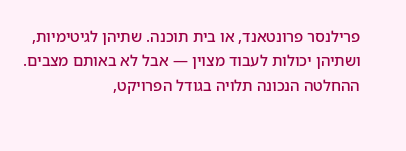פרילנסר פרונטאנד, או בית תוכנה. שתיהן לגיטימיות, ושתיהן יכולות לעבוד מצוין — אבל לא באותם מצבים. ההחלטה הנכונה תלויה בגודל הפרויקט,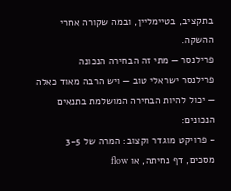בתקציב, בטיימליין, ובמה שקורה אחרי ההשקה.
פרילנסר — מתי זה הבחירה הנכונה
פרילנסר ישראלי טוב — ויש הרבה מאוד כאלה — יכול להיות הבחירה המושלמת בתנאים הנכונים:
- פרויקט מוגדר וקצוב: המרה של 3-5 מסכים, דף נחיתה, או flow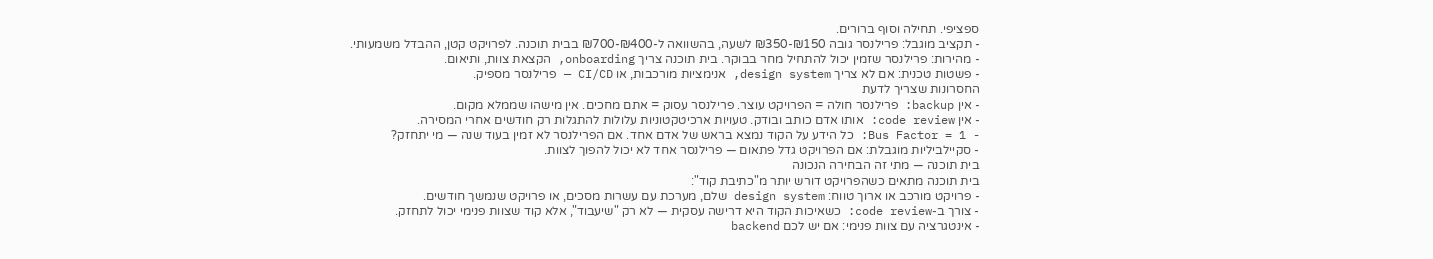ספציפי. תחילה וסוף ברורים.
- תקציב מוגבל: פרילנסר גובה ₪150-₪350 לשעה, בהשוואה ל-₪400-₪700 בבית תוכנה. לפרויקט קטן, ההבדל משמעותי.
- מהירות: פרילנסר שזמין יכול להתחיל מחר בבוקר. בית תוכנה צריך onboarding, הקצאת צוות, ותיאום.
- פשטות טכנית: אם לא צריך design system, אנימציות מורכבות, או CI/CD — פרילנסר מספיק.
החסרונות שצריך לדעת
- אין backup: פרילנסר חולה = הפרויקט עוצר. פרילנסר עסוק = אתם מחכים. אין מישהו שממלא מקום.
- אין code review: אותו אדם כותב ובודק. טעויות ארכיטקטוניות עלולות להתגלות רק חודשים אחרי המסירה.
- Bus Factor = 1: כל הידע על הקוד נמצא בראש של אדם אחד. אם הפרילנסר לא זמין בעוד שנה — מי יתחזק?
- סקיילביליות מוגבלת: אם הפרויקט גדל פתאום — פרילנסר אחד לא יכול להפוך לצוות.
בית תוכנה — מתי זה הבחירה הנכונה
בית תוכנה מתאים כשהפרויקט דורש יותר מ"כתיבת קוד":
- פרויקט מורכב או ארוך טווח: design system שלם, מערכת עם עשרות מסכים, או פרויקט שנמשך חודשים.
- צורך ב-code review: כשאיכות הקוד היא דרישה עסקית — לא רק "שיעבוד", אלא קוד שצוות פנימי יכול לתחזק.
- אינטגרציה עם צוות פנימי: אם יש לכם backend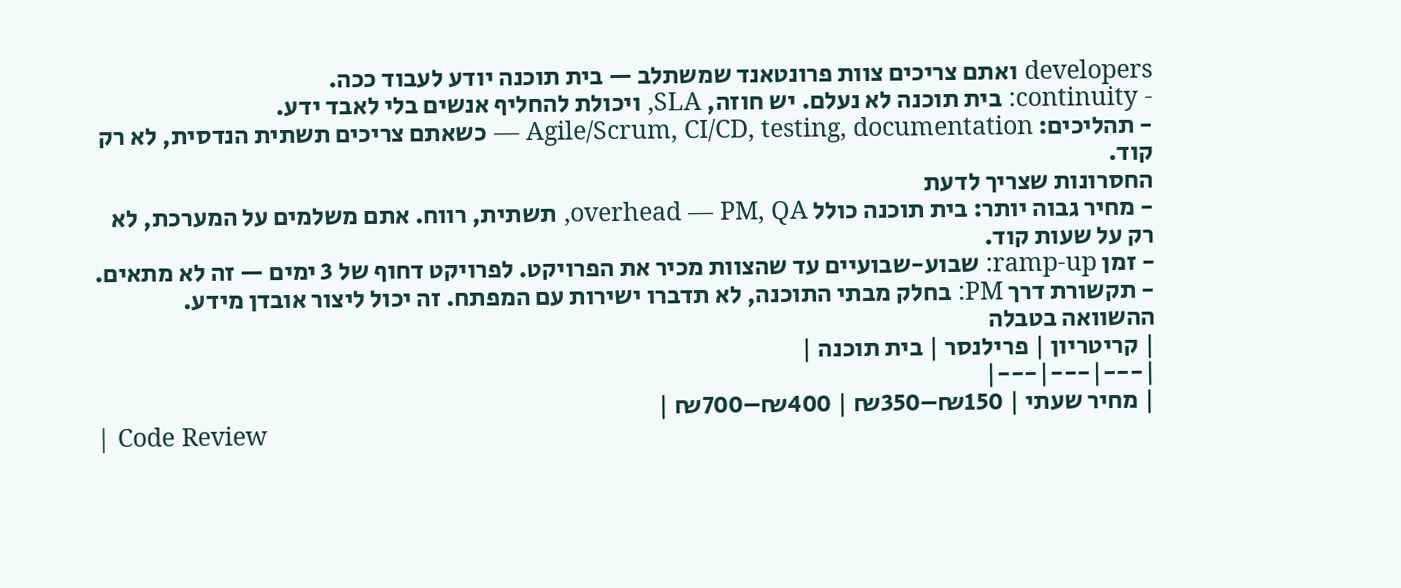developers ואתם צריכים צוות פרונטאנד שמשתלב — בית תוכנה יודע לעבוד ככה.
- continuity: בית תוכנה לא נעלם. יש חוזה, SLA, ויכולת להחליף אנשים בלי לאבד ידע.
- תהליכים: Agile/Scrum, CI/CD, testing, documentation — כשאתם צריכים תשתית הנדסית, לא רק קוד.
החסרונות שצריך לדעת
- מחיר גבוה יותר: בית תוכנה כולל overhead — PM, QA, תשתית, רווח. אתם משלמים על המערכת, לא רק על שעות קוד.
- זמן ramp-up: שבוע-שבועיים עד שהצוות מכיר את הפרויקט. לפרויקט דחוף של 3 ימים — זה לא מתאים.
- תקשורת דרך PM: בחלק מבתי התוכנה, לא תדברו ישירות עם המפתח. זה יכול ליצור אובדן מידע.
ההשוואה בטבלה
| קריטריון | פרילנסר | בית תוכנה |
|---|---|---|
| מחיר שעתי | ₪150–₪350 | ₪400–₪700 |
| Code Review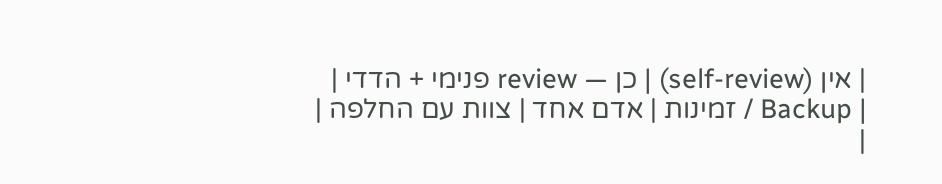| אין (self-review) | כן — review פנימי + הדדי |
| Backup / זמינות | אדם אחד | צוות עם החלפה |
|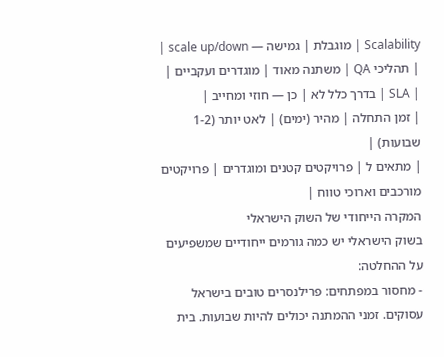Scalability | מוגבלת | גמישה — scale up/down |
| תהליכי QA | משתנה מאוד | מוגדרים ועקביים |
| SLA | בדרך כלל לא | כן — חוזי ומחייב |
| זמן התחלה | מהיר (ימים) | לאט יותר (1-2 שבועות) |
| מתאים ל | פרויקטים קטנים ומוגדרים | פרויקטים מורכבים וארוכי טווח |
המקרה הייחודי של השוק הישראלי
בשוק הישראלי יש כמה גורמים ייחודיים שמשפיעים על ההחלטה:
- מחסור במפתחים: פרילנסרים טובים בישראל עסוקים. זמני ההמתנה יכולים להיות שבועות. בית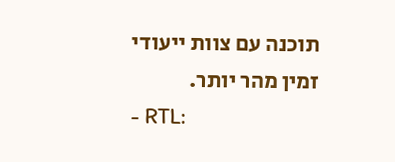תוכנה עם צוות ייעודי זמין מהר יותר.
- RTL: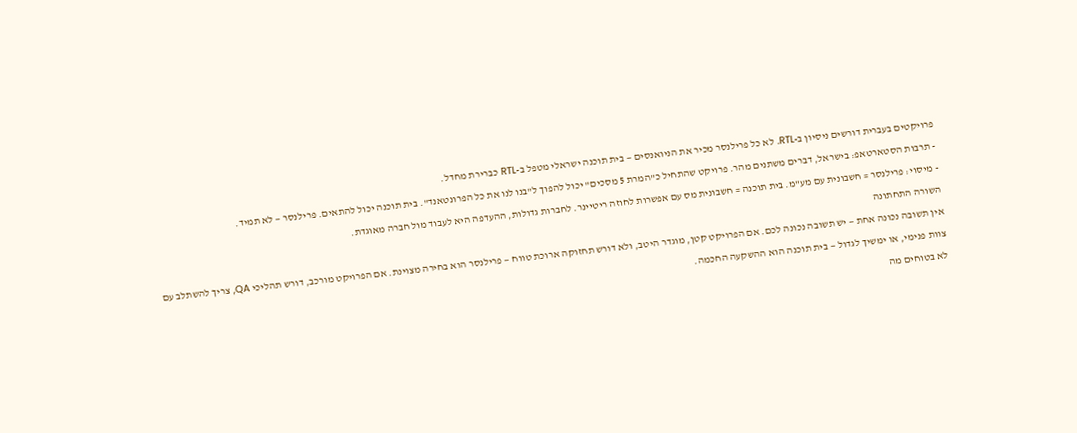פרויקטים בעברית דורשים ניסיון ב-RTL. לא כל פרילנסר מכיר את הניואנסים — בית תוכנה ישראלי מטפל ב-RTL כברירת מחדל.
- תרבות הסטארטאפ: בישראל, דברים משתנים מהר. פרויקט שהתחיל כ"המרת 5 מסכים" יכול להפוך ל"בנו לנו את כל הפרונטאנד". בית תוכנה יכול להתאים. פרילנסר — לא תמיד.
- מיסוי: פרילנסר = חשבונית עם מע"מ. בית תוכנה = חשבונית מס עם אפשרות לחוזה ריטיינר. לחברות גדולות, ההעדפה היא לעבוד מול חברה מאוגדת.
השורה התחתונה
אין תשובה נכונה אחת — יש תשובה נכונה לכם. אם הפרויקט קטן, מוגדר היטב, ולא דורש תחזוקה ארוכת טווח — פרילנסר הוא בחירה מצוינת. אם הפרויקט מורכב, דורש תהליכי QA, צריך להשתלב עם צוות פנימי, או ימשיך לגדול — בית תוכנה הוא ההשקעה החכמה.
לא בטוחים מה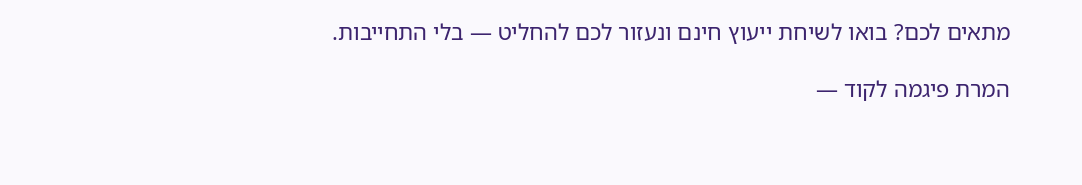מתאים לכם? בואו לשיחת ייעוץ חינם ונעזור לכם להחליט — בלי התחייבות.

המרת פיגמה לקוד —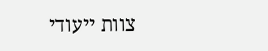צוות ייעודי